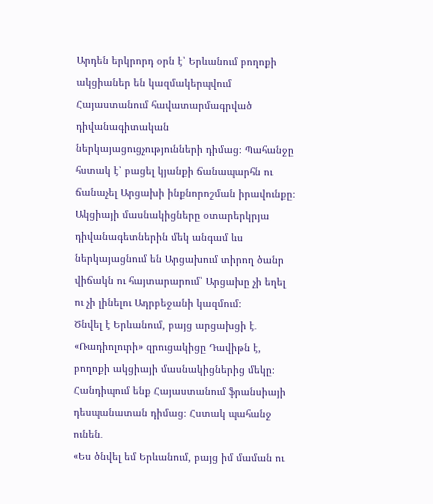Արդեն երկրորդ օրն է՝ Երևանում բողոքի ակցիաներ են կազմակերպվում Հայաստանում հավատարմագրված դիվանագիտական ներկայացուցչությունների դիմաց։ Պահանջը հստակ է՝ բացել կյանքի ճանապարհն ու ճանաչել Արցախի ինքնորոշման իրավունքը։ Ակցիայի մասնակիցները օտարերկրյա դիվանագետներին մեկ անգամ ևս ներկայացնում են Արցախում տիրող ծանր վիճակն ու հայտարարում՝ Արցախը չի եղել ու չի լինելու Ադրբեջանի կազմում։
Ծնվել է Երևանում, բայց արցախցի է․ «Ռադիոլուրի» զրուցակիցը Դավիթն է, բողոքի ակցիայի մասնակիցներից մեկը։ Հանդիպում ենք Հայաստանում ֆրանսիայի դեսպանատան դիմաց։ Հստակ պահանջ ունեն․
«Ես ծնվել եմ Երևանում, բայց իմ մաման ու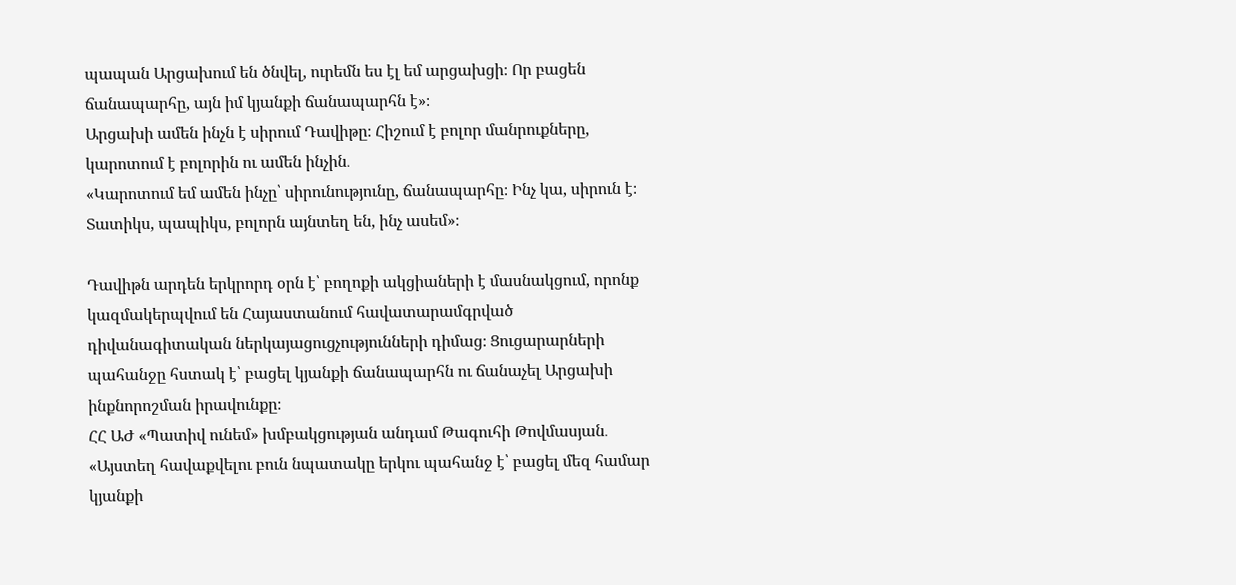պապան Արցախում են ծնվել, ուրեմն ես էլ եմ արցախցի։ Որ բացեն ճանապարհը, այն իմ կյանքի ճանապարհն է»։
Արցախի ամեն ինչն է սիրում Դավիթը։ Հիշում է բոլոր մանրուքները, կարոտում է բոլորին ու ամեն ինչին․
«Կարոտում եմ ամեն ինչը՝ սիրունությունը, ճանապարհը։ Ինչ կա, սիրուն է։ Տատիկս, պապիկս, բոլորն այնտեղ են, ինչ ասեմ»։

Դավիթն արդեն երկրորդ օրն է՝ բողոքի ակցիաների է մասնակցում, որոնք կազմակերպվում են Հայաստանում հավատարամգրված դիվանագիտական ներկայացուցչությունների դիմաց։ Ցուցարարների պահանջը հստակ է՝ բացել կյանքի ճանապարհն ու ճանաչել Արցախի ինքնորոշման իրավունքը։
ՀՀ ԱԺ «Պատիվ ունեմ» խմբակցության անդամ Թագուհի Թովմասյան․ «Այստեղ հավաքվելու բուն նպատակը երկու պահանջ է՝ բացել մեզ համար կյանքի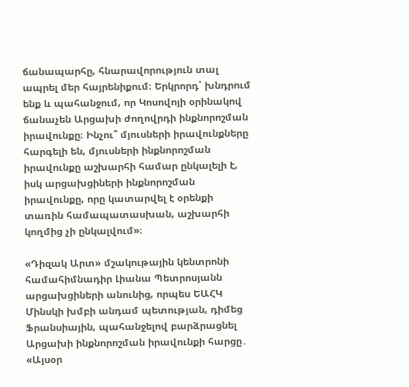ճանապարհը, հնարավորություն տալ ապրել մեր հայրենիքում։ Երկրորդ՝ խնդրում ենք և պահանջում, որ Կոսովոյի օրինակով ճանաչեն Արցախի ժողովրդի ինքնորոշման իրավունքը։ Ինչու՞ մյուսների իրավունքները հարգելի են, մյուսների ինքնորոշման իրավունքը աշխարհի համար ընկալելի է, իսկ արցախցիների ինքնորոշման իրավունքը, որը կատարվել է օրենքի տառին համապատասխան, աշխարհի կողմից չի ընկալվում»։

«Դիզակ Արտ» մշակութային կենտրոնի համահիմնադիր Լիանա Պետրոսյանն արցախցիների անունից, որպես ԵԱՀԿ Մինսկի խմբի անդամ պետության, դիմեց Ֆրանսիային, պահանջելով բարձրացնել Արցախի ինքնորոշման իրավունքի հարցը․
«Այսօր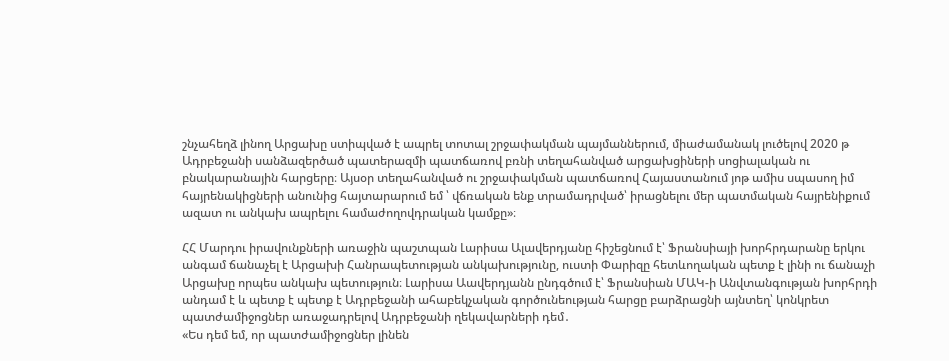շնչահեղձ լինող Արցախը ստիպված է ապրել տոտալ շրջափակման պայմաններում, միաժամանակ լուծելով 2020 թ Ադրբեջանի սանձազերծած պատերազմի պատճառով բռնի տեղահանված արցախցիների սոցիալական ու բնակարանային հարցերը։ Այսօր տեղահանված ու շրջափակման պատճառով Հայաստանում յոթ ամիս սպասող իմ հայրենակիցների անունից հայտարարում եմ ՝ վճռական ենք տրամադրված՝ իրացնելու մեր պատմական հայրենիքում ազատ ու անկախ ապրելու համաժողովդրական կամքը»։

ՀՀ Մարդու իրավունքների առաջին պաշտպան Լարիսա Ալավերդյանը հիշեցնում է՝ Ֆրանսիայի խորհրդարանը երկու անգամ ճանաչել է Արցախի Հանրապետության անկախությունը, ուստի Փարիզը հետևողական պետք է լինի ու ճանաչի Արցախը որպես անկախ պետություն։ Լարիսա Աավերդյանն ընդգծում է՝ Ֆրանսիան ՄԱԿ-ի Անվտանգության խորհրդի անդամ է և պետք է պետք է Ադրբեջանի ահաբեկչական գործունեության հարցը բարձրացնի այնտեղ՝ կոնկրետ պատժամիջոցներ առաջադրելով Ադրբեջանի ղեկավարների դեմ․
«Ես դեմ եմ, որ պատժամիջոցներ լինեն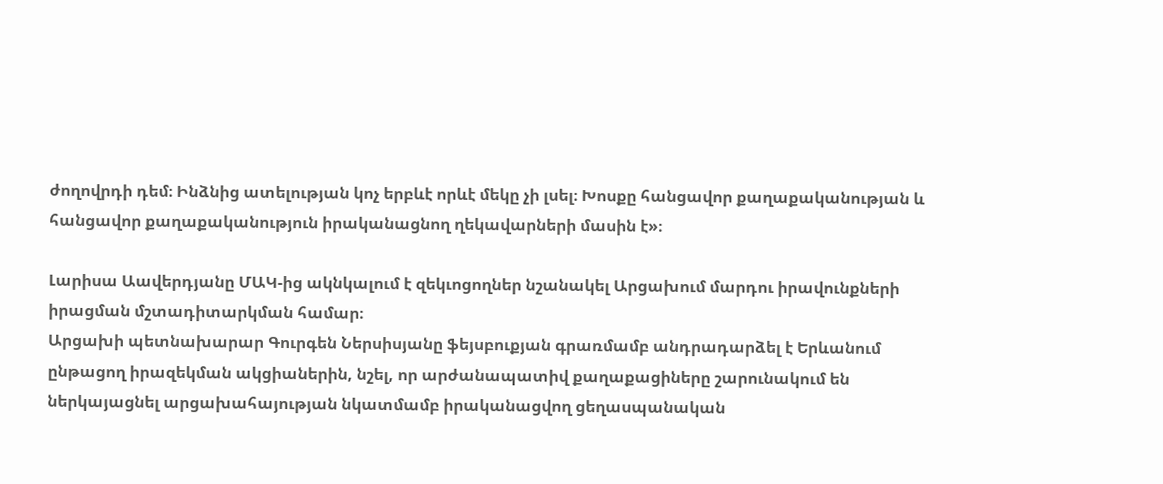ժողովրդի դեմ։ Ինձնից ատելության կոչ երբևէ որևէ մեկը չի լսել։ Խոսքը հանցավոր քաղաքականության և հանցավոր քաղաքականություն իրականացնող ղեկավարների մասին է»։

Լարիսա Աավերդյանը ՄԱԿ-ից ակնկալում է զեկւոցողներ նշանակել Արցախում մարդու իրավունքների իրացման մշտադիտարկման համար։
Արցախի պետնախարար Գուրգեն Ներսիսյանը ֆեյսբուքյան գրառմամբ անդրադարձել է Երևանում ընթացող իրազեկման ակցիաներին, նշել, որ արժանապատիվ քաղաքացիները շարունակում են ներկայացնել արցախահայության նկատմամբ իրականացվող ցեղասպանական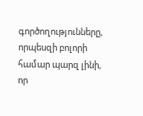գործողությունները, որպեսզի բոլորի համար պարզ լինի, որ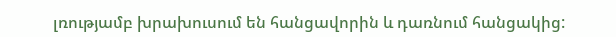լռությամբ խրախուսում են հանցավորին և դառնում հանցակից: